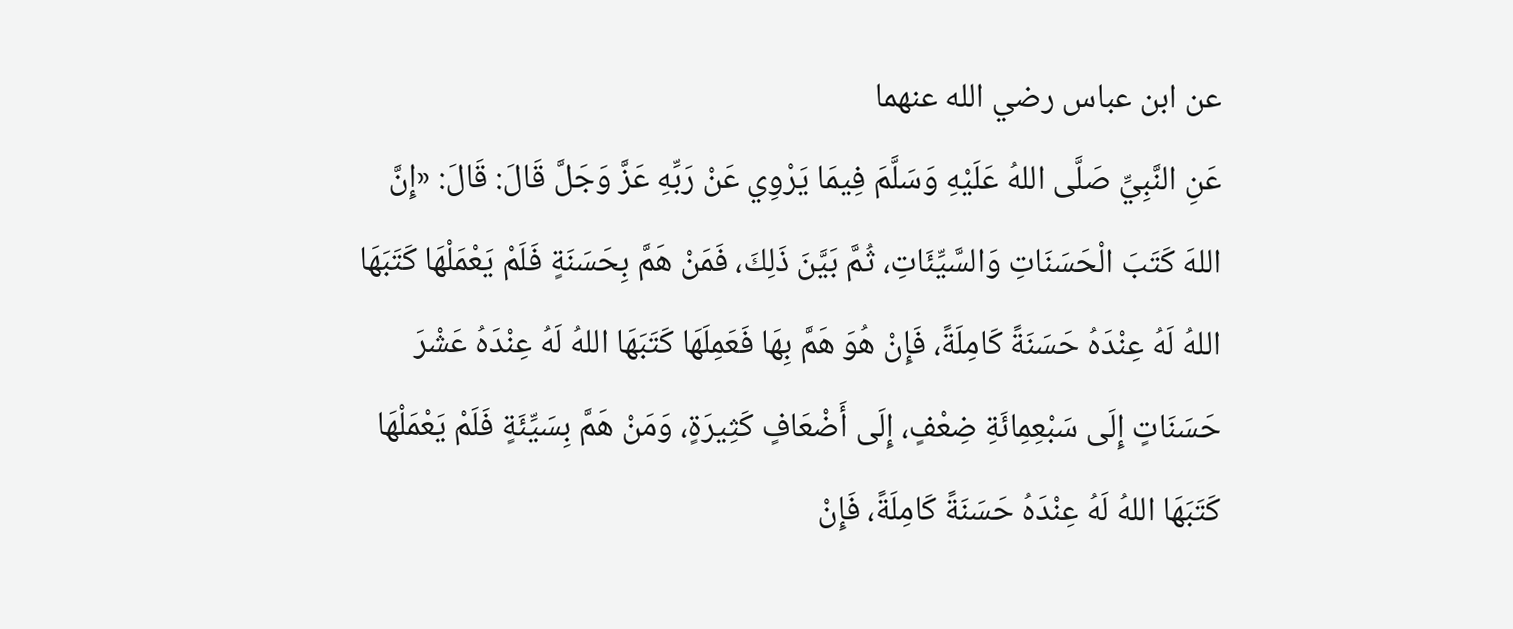عن ابن عباس رضي الله عنهما
عَنِ النَّبِيِّ صَلَّى اللهُ عَلَيْهِ وَسَلَّمَ فِيمَا يَرْوِي عَنْ رَبِّهِ عَزَّ وَجَلَّ قَالَ: قَالَ: «إِنَّ اللهَ كَتَبَ الْحَسَنَاتِ وَالسَّيِّئَاتِ، ثُمَّ بَيَّنَ ذَلِكَ، فَمَنْ هَمَّ بِحَسَنَةٍ فَلَمْ يَعْمَلْهَا كَتَبَهَا اللهُ لَهُ عِنْدَهُ حَسَنَةً كَامِلَةً، فَإِنْ هُوَ هَمَّ بِهَا فَعَمِلَهَا كَتَبَهَا اللهُ لَهُ عِنْدَهُ عَشْرَ حَسَنَاتٍ إِلَى سَبْعِمِائَةِ ضِعْفٍ، إِلَى أَضْعَافٍ كَثِيرَةٍ، وَمَنْ هَمَّ بِسَيِّئَةٍ فَلَمْ يَعْمَلْهَا كَتَبَهَا اللهُ لَهُ عِنْدَهُ حَسَنَةً كَامِلَةً، فَإِنْ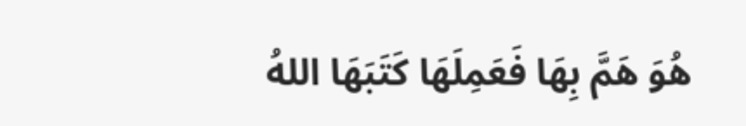هُوَ هَمَّ بِهَا فَعَمِلَهَا كَتَبَهَا اللهُ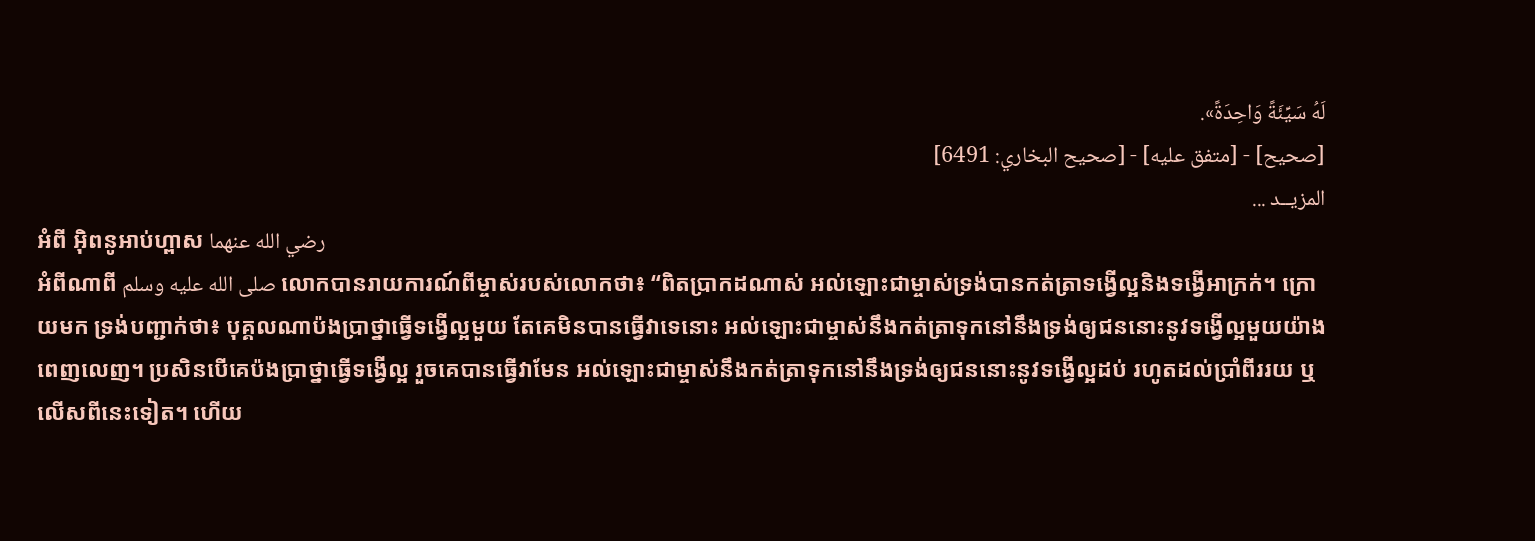لَهُ سَيِّئَةً وَاحِدَةً».
[صحيح] - [متفق عليه] - [صحيح البخاري: 6491]
المزيــد ...
អំពី អ៊ិពនូអាប់ហ្ពាស رضي الله عنهما
អំពីណាពី صلى الله عليه وسلم លោកបានរាយការណ៍ពីម្ចាស់របស់លោកថា៖ “ពិតប្រាកដណាស់ អល់ឡោះជាម្ចាស់ទ្រង់បានកត់ត្រាទង្វើល្អនិងទង្វើអាក្រក់។ ក្រោយមក ទ្រង់បញ្ជាក់ថា៖ បុគ្គលណាប៉ងប្រាថ្នាធ្វើទង្វើល្អមួយ តែគេមិនបានធ្វើវាទេនោះ អល់ឡោះជាម្ចាស់នឹងកត់ត្រាទុកនៅនឹងទ្រង់ឲ្យជននោះនូវទង្វើល្អមួយយ៉ាងពេញលេញ។ ប្រសិនបើគេប៉ងប្រាថ្នាធ្វើទង្វើល្អ រួចគេបានធ្វើវាមែន អល់ឡោះជាម្ចាស់នឹងកត់ត្រាទុកនៅនឹងទ្រង់ឲ្យជននោះនូវទង្វើល្អដប់ រហូតដល់ប្រាំពីររយ ឬលើសពីនេះទៀត។ ហើយ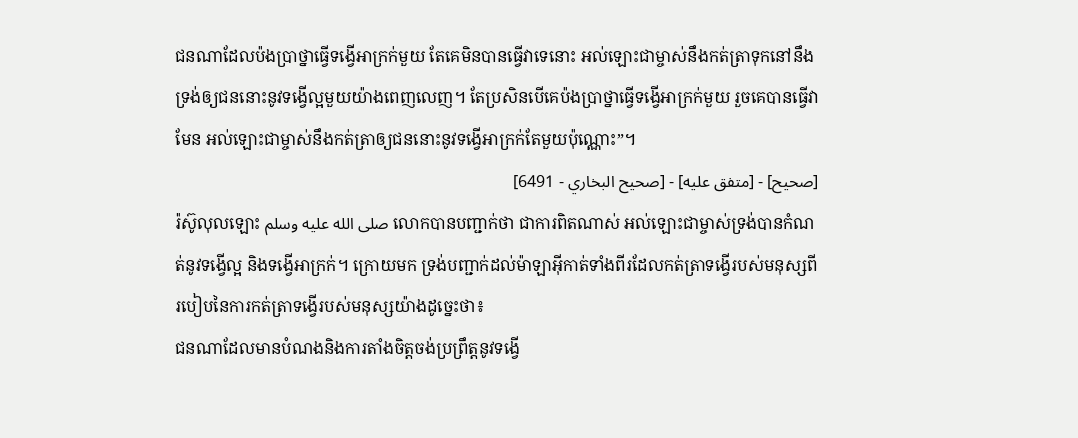ជនណាដែលប៉ងប្រាថ្នាធ្វើទង្វើអាក្រក់មួយ តែគេមិនបានធ្វើវាទេនោះ អល់ឡោះជាម្ចាស់នឹងកត់ត្រាទុកនៅនឹងទ្រង់ឲ្យជននោះនូវទង្វើល្អមួយយ៉ាងពេញលេញ។ តែប្រសិនបើគេប៉ងប្រាថ្នាធ្វើទង្វើអាក្រក់មួយ រួចគេបានធ្វើវាមែន អល់ឡោះជាម្ចាស់នឹងកត់ត្រាឲ្យជននោះនូវទង្វើអាក្រក់តែមួយប៉ុណ្ណោះ”។
[صحيح] - [متفق عليه] - [صحيح البخاري - 6491]
រ៉ស៊ូលុលឡោះ صلى الله عليه وسلم លោកបានបញ្ជាក់ថា ជាការពិតណាស់ អល់ឡោះជាម្ចាស់ទ្រង់បានកំណត់នូវទង្វើល្អ និងទង្វើអាក្រក់។ ក្រោយមក ទ្រង់បញ្ជាក់ដល់ម៉ាឡាអ៊ីកាត់ទាំងពីរដែលកត់ត្រាទង្វើរបស់មនុស្សពីរបៀបនៃការកត់ត្រាទង្វើរបស់មនុស្សយ៉ាងដូច្នេះថា៖
ជនណាដែលមានបំណងនិងការតាំងចិត្តចង់ប្រព្រឹត្តនូវទង្វើ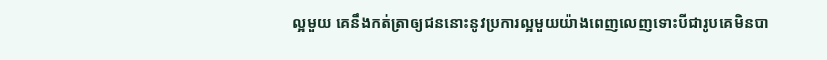ល្អមួយ គេនឹងកត់ត្រាឲ្យជននោះនូវប្រការល្អមួយយ៉ាងពេញលេញទោះបីជារូបគេមិនបា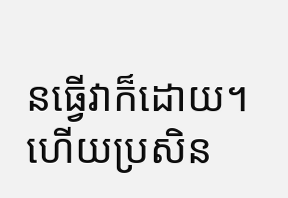នធ្វើវាក៏ដោយ។ ហើយប្រសិន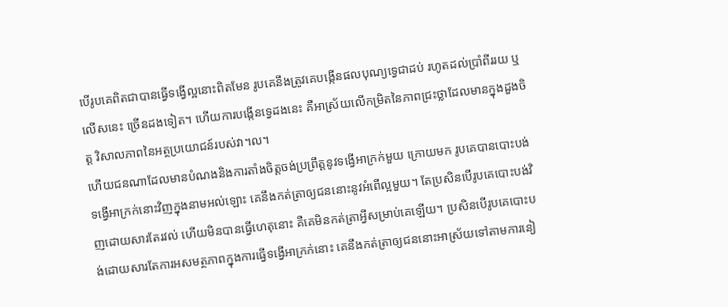បើរូបគេពិតជាបានធ្វើទង្វើល្អនោះពិតមែន រូបគេនឹងត្រូវគេបង្កើនផលបុណ្យទ្វេជាដប់ រហូតដល់ប្រាំពីររយ ឬលើសនេះ ច្រើនដងទៀត។ ហើយការបង្កើនទ្វេដងនេះ គឺអាស្រ័យលើកម្រិតនៃភាពជ្រះថ្លាដែលមានក្នុងដួងចិត្ត វិសាលភាពនៃអត្ថប្រយោជន៍របស់វា។ល។
ហើយជនណាដែលមានបំណងនិងការតាំងចិត្តចង់ប្រព្រឹត្តនូវទង្វើអាក្រក់មួយ ក្រោយមក រូបគេបានបោះបង់ទង្វើអាក្រក់នោះវិញក្នុងនាមអល់ឡោះ គេនឹងកត់ត្រាឲ្យជននោះនូវអំពើល្អមួយ។ តែប្រសិនបើរូបគេបោះបង់វិញដោយសារតែរវល់ ហើយមិនបានធ្វើហេតុនោះ គឺគេមិនកត់ត្រាអ្វីសម្រាប់គេឡើយ។ ប្រសិនបើរូបគេបោះបង់ដោយសារតែការអសមត្ថភាពក្នុងការធ្វើទង្វើអាក្រក់នោះ គេនឹងកត់ត្រាឲ្យជននោះអាស្រ័យទៅតាមការនៀ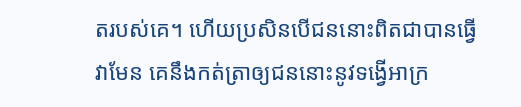តរបស់គេ។ ហើយប្រសិនបើជននោះពិតជាបានធ្វើវាមែន គេនឹងកត់ត្រាឲ្យជននោះនូវទង្វើអាក្រ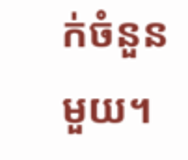ក់ចំនួនមួយ។